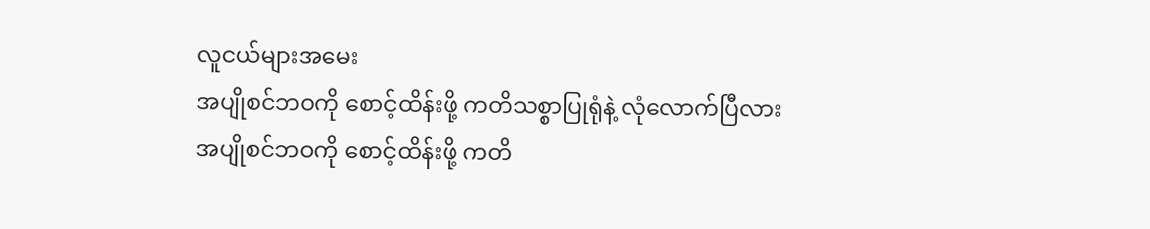လူငယ်များအမေး
အပျိုစင်ဘဝကို စောင့်ထိန်းဖို့ ကတိသစ္စာပြုရုံနဲ့ လုံလောက်ပြီလား
အပျိုစင်ဘဝကို စောင့်ထိန်းဖို့ ကတိ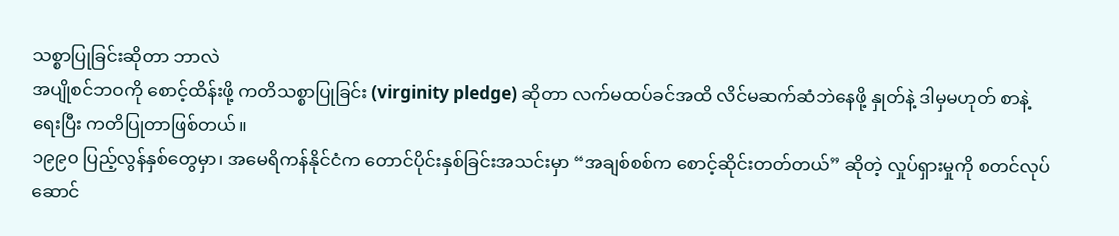သစ္စာပြုခြင်းဆိုတာ ဘာလဲ
အပျိုစင်ဘဝကို စောင့်ထိန်းဖို့ ကတိသစ္စာပြုခြင်း (virginity pledge) ဆိုတာ လက်မထပ်ခင်အထိ လိင်မဆက်ဆံဘဲနေဖို့ နှုတ်နဲ့ ဒါမှမဟုတ် စာနဲ့ရေးပြီး ကတိပြုတာဖြစ်တယ်။
၁၉၉၀ ပြည့်လွန်နှစ်တွေမှာ၊ အမေရိကန်နိုင်ငံက တောင်ပိုင်းနှစ်ခြင်းအသင်းမှာ “အချစ်စစ်က စောင့်ဆိုင်းတတ်တယ်” ဆိုတဲ့ လှုပ်ရှားမှုကို စတင်လုပ်ဆောင်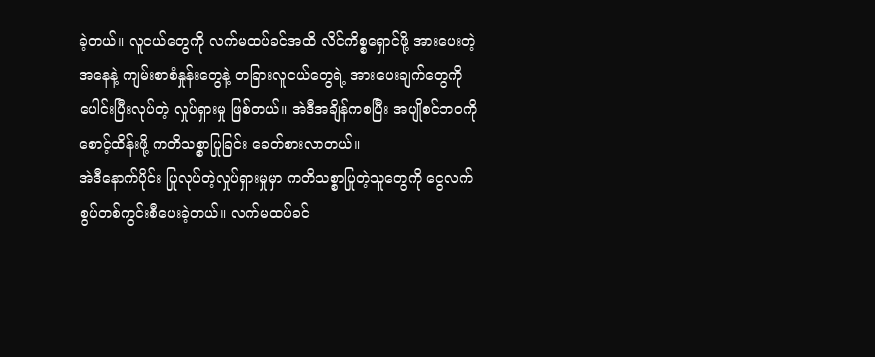ခဲ့တယ်။ လူငယ်တွေကို လက်မထပ်ခင်အထိ လိင်ကိစ္စရှောင်ဖို့ အားပေးတဲ့အနေနဲ့ ကျမ်းစာစံနှုန်းတွေနဲ့ တခြားလူငယ်တွေရဲ့ အားပေးချက်တွေကို ပေါင်းပြီးလုပ်တဲ့ လှုပ်ရှားမှု ဖြစ်တယ်။ အဲဒီအချိန်ကစပြီး အပျိုစင်ဘဝကို စောင့်ထိန်းဖို့ ကတိသစ္စာပြုခြင်း ခေတ်စားလာတယ်။
အဲဒီနောက်ပိုင်း ပြုလုပ်တဲ့လှုပ်ရှားမှုမှာ ကတိသစ္စာပြုတဲ့သူတွေကို ငွေလက်စွပ်တစ်ကွင်းစီပေးခဲ့တယ်။ လက်မထပ်ခင်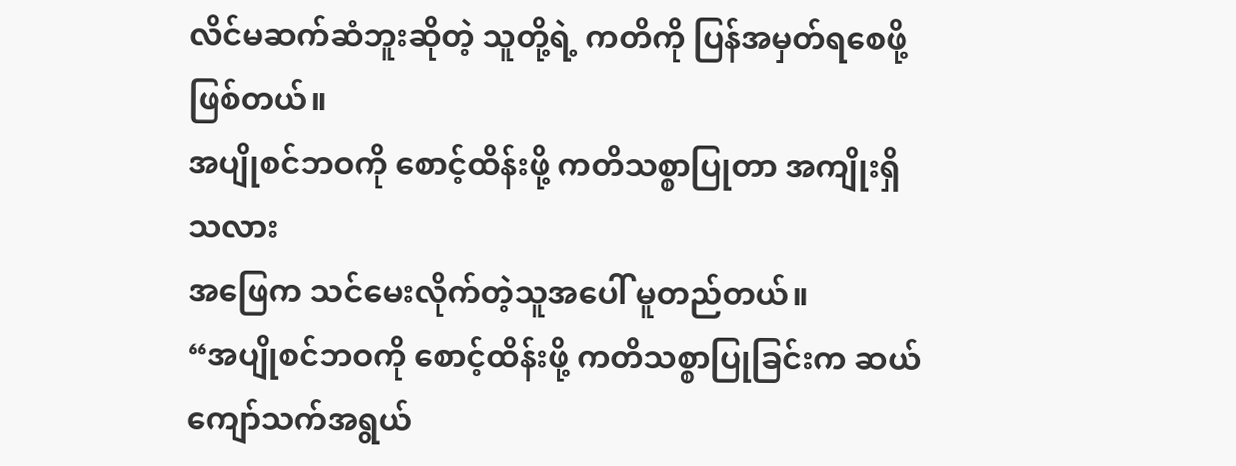လိင်မဆက်ဆံဘူးဆိုတဲ့ သူတို့ရဲ့ ကတိကို ပြန်အမှတ်ရစေဖို့ ဖြစ်တယ်။
အပျိုစင်ဘဝကို စောင့်ထိန်းဖို့ ကတိသစ္စာပြုတာ အကျိုးရှိသလား
အဖြေက သင်မေးလိုက်တဲ့သူအပေါ် မူတည်တယ်။
“အပျိုစင်ဘဝကို စောင့်ထိန်းဖို့ ကတိသစ္စာပြုခြင်းက ဆယ်ကျော်သက်အရွယ်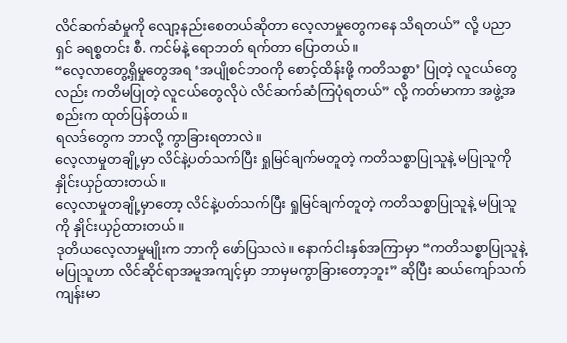လိင်ဆက်ဆံမှုကို လျော့နည်းစေတယ်ဆိုတာ လေ့လာမှုတွေကနေ သိရတယ်” လို့ ပညာရှင် ခရစ္စတင်း စီ. ကင်မ်နဲ့ ရောဘတ် ရက်တာ ပြောတယ်။
“လေ့လာတွေ့ရှိမှုတွေအရ ‘အပျိုစင်ဘဝကို စောင့်ထိန်းဖို့ ကတိသစ္စာ’ ပြုတဲ့ လူငယ်တွေလည်း ကတိမပြုတဲ့ လူငယ်တွေလိုပဲ လိင်ဆက်ဆံကြပုံရတယ်” လို့ ကတ်မာကာ အဖွဲ့အစည်းက ထုတ်ပြန်တယ်။
ရလဒ်တွေက ဘာလို့ ကွာခြားရတာလဲ။
လေ့လာမှုတချို့မှာ လိင်နဲ့ပတ်သက်ပြီး ရှုမြင်ချက်မတူတဲ့ ကတိသစ္စာပြုသူနဲ့ မပြုသူကို နှိုင်းယှဉ်ထားတယ်။
လေ့လာမှုတချို့မှာတော့ လိင်နဲ့ပတ်သက်ပြီး ရှုမြင်ချက်တူတဲ့ ကတိသစ္စာပြုသူနဲ့ မပြုသူကို နှိုင်းယှဉ်ထားတယ်။
ဒုတိယလေ့လာမှုမျိုးက ဘာကို ဖော်ပြသလဲ။ နောက်ငါးနှစ်အကြာမှာ “ကတိသစ္စာပြုသူနဲ့ မပြုသူဟာ လိင်ဆိုင်ရာအမူအကျင့်မှာ ဘာမှမကွာခြားတော့ဘူး” ဆိုပြီး ဆယ်ကျော်သက်ကျန်းမာ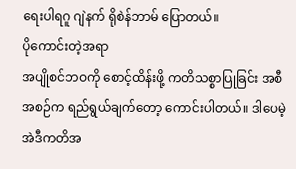ရေးပါရဂူ ဂျဲနက် ရိုစဲန်ဘာမ် ပြောတယ်။
ပိုကောင်းတဲ့အရာ
အပျိုစင်ဘဝကို စောင့်ထိန်းဖို့ ကတိသစ္စာပြုခြင်း အစီအစဉ်က ရည်ရွယ်ချက်တော့ ကောင်းပါတယ်။ ဒါပေမဲ့ အဲဒီကတိအ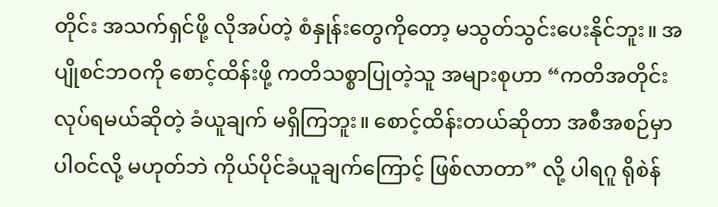တိုင်း အသက်ရှင်ဖို့ လိုအပ်တဲ့ စံနှုန်းတွေကိုတော့ မသွတ်သွင်းပေးနိုင်ဘူး။ အပျိုစင်ဘဝကို စောင့်ထိန်းဖို့ ကတိသစ္စာပြုတဲ့သူ အများစုဟာ “ကတိအတိုင်း လုပ်ရမယ်ဆိုတဲ့ ခံယူချက် မရှိကြဘူး။ စောင့်ထိန်းတယ်ဆိုတာ အစီအစဉ်မှာ ပါဝင်လို့ မဟုတ်ဘဲ ကိုယ်ပိုင်ခံယူချက်ကြောင့် ဖြစ်လာတာ” လို့ ပါရဂူ ရိုစဲန်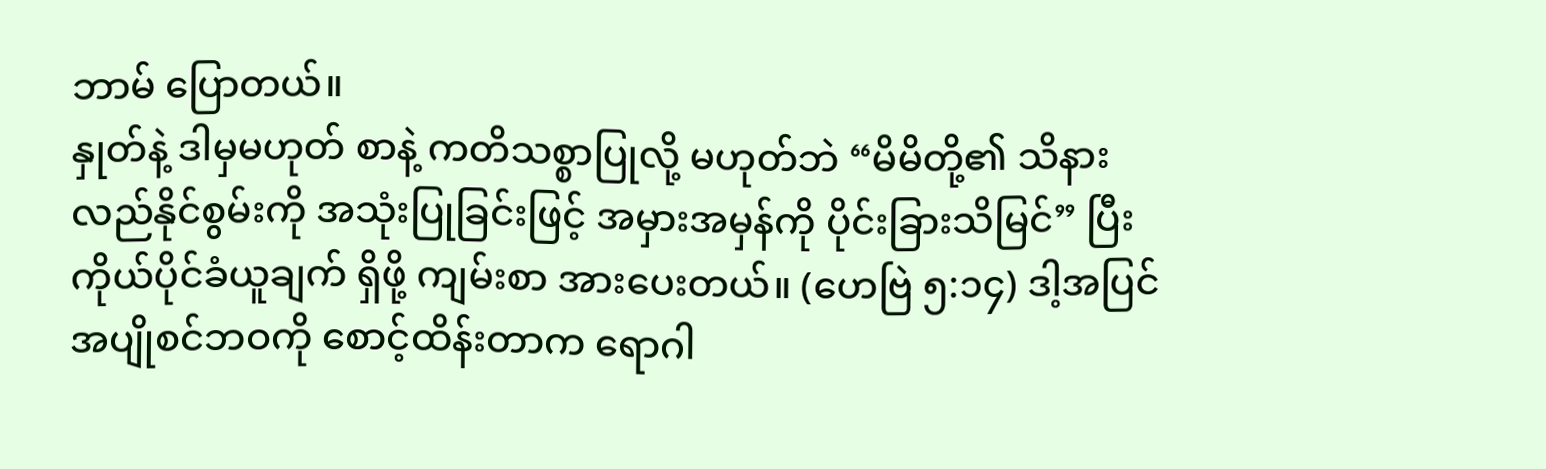ဘာမ် ပြောတယ်။
နှုတ်နဲ့ ဒါမှမဟုတ် စာနဲ့ ကတိသစ္စာပြုလို့ မဟုတ်ဘဲ “မိမိတို့၏ သိနားလည်နိုင်စွမ်းကို အသုံးပြုခြင်းဖြင့် အမှားအမှန်ကို ပိုင်းခြားသိမြင်” ပြီး ကိုယ်ပိုင်ခံယူချက် ရှိဖို့ ကျမ်းစာ အားပေးတယ်။ (ဟေဗြဲ ၅:၁၄) ဒါ့အပြင် အပျိုစင်ဘဝကို စောင့်ထိန်းတာက ရောဂါ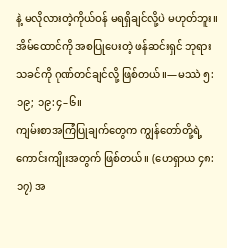နဲ့ မလိုလားတဲ့ကိုယ်ဝန် မရရှိချင်လို့ပဲ မဟုတ်ဘူး။ အိမ်ထောင်ကို အစပြုပေးတဲ့ ဖန်ဆင်းရှင် ဘုရားသခင်ကို ဂုဏ်တင်ချင်လို့ ဖြစ်တယ်။—မဿဲ ၅:၁၉; ၁၉:၄–၆။
ကျမ်းစာအကြံပြုချက်တွေက ကျွန်တော်တို့ရဲ့ ကောင်းကျိုးအတွက် ဖြစ်တယ်။ (ဟေရှာယ ၄၈:၁၇) အ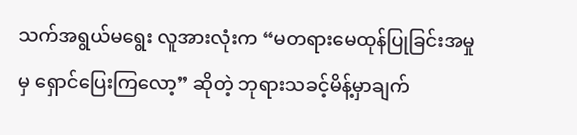သက်အရွယ်မရွေး လူအားလုံးက “မတရားမေထုန်ပြုခြင်းအမှုမှ ရှောင်ပြေးကြလော့” ဆိုတဲ့ ဘုရားသခင့်မိန့်မှာချက်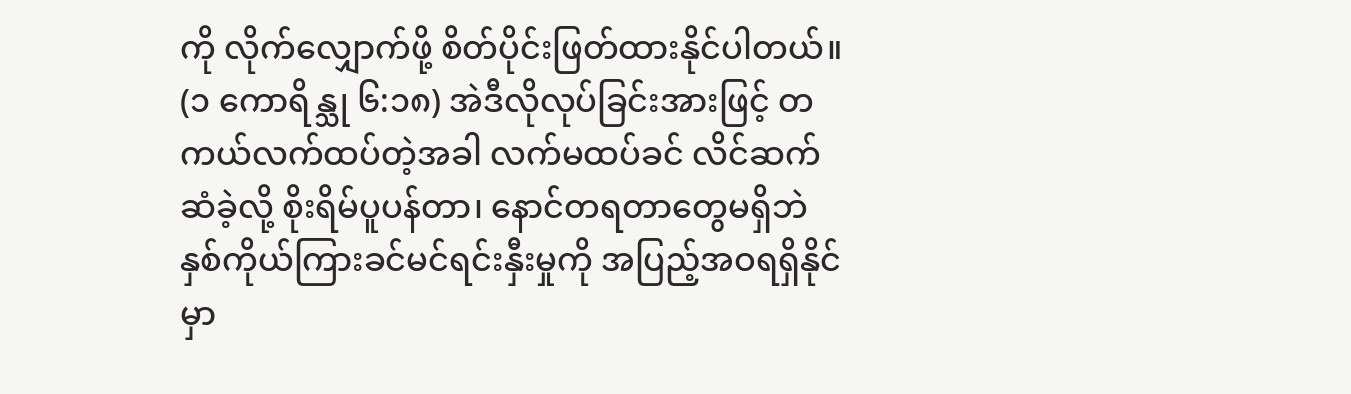ကို လိုက်လျှောက်ဖို့ စိတ်ပိုင်းဖြတ်ထားနိုင်ပါတယ်။ (၁ ကောရိန္သု ၆:၁၈) အဲဒီလိုလုပ်ခြင်းအားဖြင့် တကယ်လက်ထပ်တဲ့အခါ လက်မထပ်ခင် လိင်ဆက်ဆံခဲ့လို့ စိုးရိမ်ပူပန်တာ၊ နောင်တရတာတွေမရှိဘဲ နှစ်ကိုယ်ကြားခင်မင်ရင်းနှီးမှုကို အပြည့်အဝရရှိနိုင်မှာ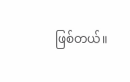ဖြစ်တယ်။